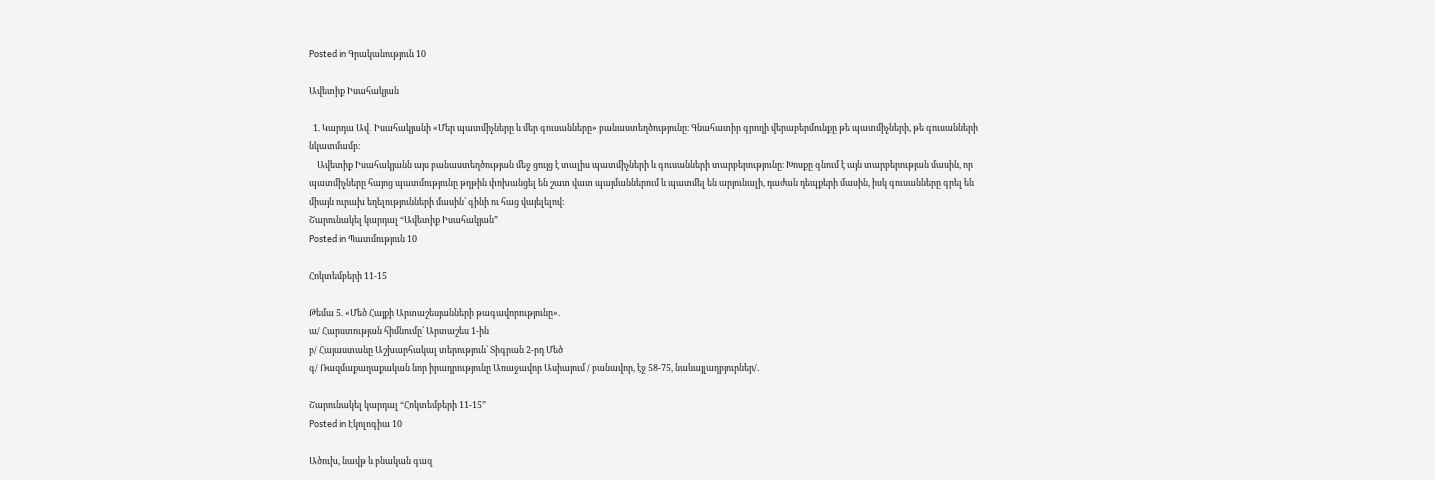Posted in Գրականություն 10

Ավետիք Իսահակյան

  1. Կարդա Ավ․ Իսահակյանի «Մեր պատմիչները և մեր գուսանները» բանաստեղծությունը։ Գնահատիր գրողի վերաբերմունքը թե պատմիչների, թե գուսանների նկատմամբ։
    Ավետիք Իսահակյանն այս բանաստեղծության մեջ ցույց է տալիս պատմիչների և գուսանների տարբերությունը։ Խոսքը գնում է այն տարբերության մասին, որ պատմիչները հայոց պատմությունը թղթին փոխանցել են շատ վատ պայմաններում և պատմել են արյունալի, դաժան դեպքերի մասին, իսկ գուսանները գրել են միայն ուրախ եղելությունների մասին՝ գինի ու հաց վայելելով։
Շարունակել կարդալ “Ավետիք Իսահակյան”
Posted in Պատմություն 10

Հոկտեմբերի 11-15

Թեմա 5. «Մեծ Հայքի Արտաշեսյանների թագավորությունը».
ա/ Հարստության հիմնումը՝ Արտաշես 1-ին
բ/ Հայաստանը Աշխարհակալ տերություն՝ Տիգրան 2-րդ Մեծ
գ/ Ռազմաքաղաքական նոր իրադրությունը Առաջավոր Ասիայում / բանավոր, էջ 58-75, նաևայլաղբյուրներ/.

Շարունակել կարդալ “Հոկտեմբերի 11-15”
Posted in Էկոլոգիա 10

Ածուխ, նավթ և բնական գազ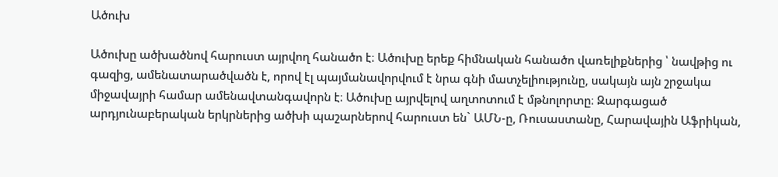Ածուխ

Ածուխը ածխածնով հարուստ այրվող հանածո է։ Ածուխը երեք հիմնական հանածո վառելիքներից ՝ նավթից ու գազից, ամենատարածվածն է, որով էլ պայմանավորվում է նրա գնի մատչելիությունը, սակայն այն շրջակա միջավայրի համար ամենավտանգավորն է։ Ածուխը այրվելով աղտոտում է մթնոլորտը։ Զարգացած արդյունաբերական երկրներից ածխի պաշարներով հարուստ են` ԱՄՆ-ը, Ռուսաստանը, Հարավային Աֆրիկան,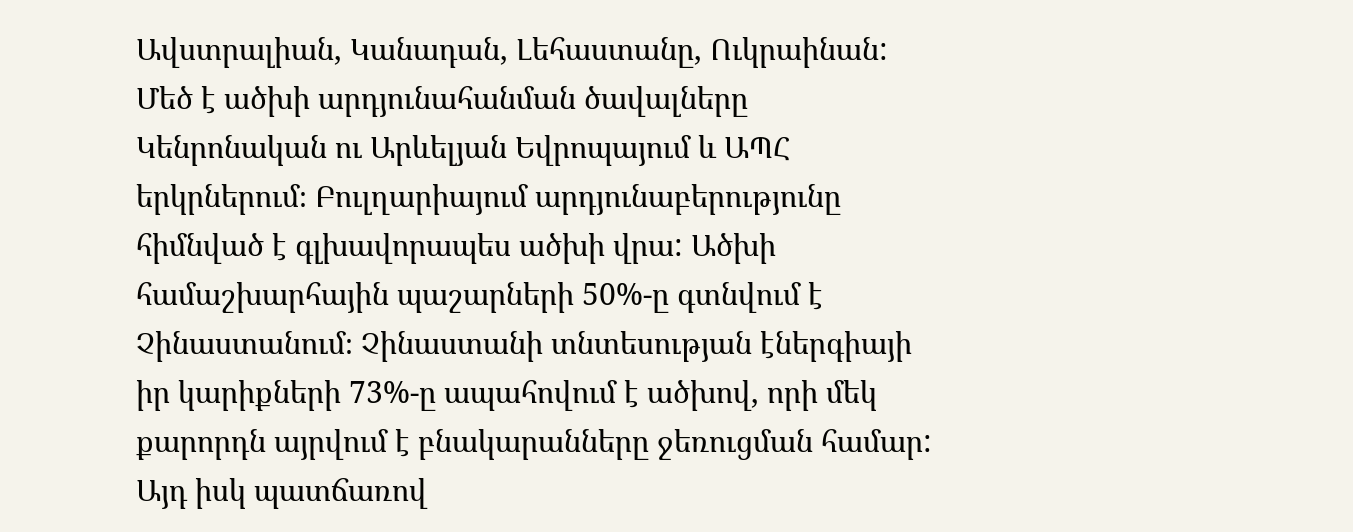Ավստրալիան, Կանադան, Լեհաստանը, Ուկրաինան: Մեծ է ածխի արդյունահանման ծավալները Կենրոնական ու Արևելյան Եվրոպայում և ԱՊՀ երկրներում։ Բուլղարիայում արդյունաբերությունը հիմնված է գլխավորապես ածխի վրա: Ածխի համաշխարհային պաշարների 50%-ը գտնվում է Չինաստանում։ Չինաստանի տնտեսության էներգիայի իր կարիքների 73%-ը ապահովում է ածխով, որի մեկ քարորդն այրվում է բնակարանները ջեռուցման համար: Այդ իսկ պատճառով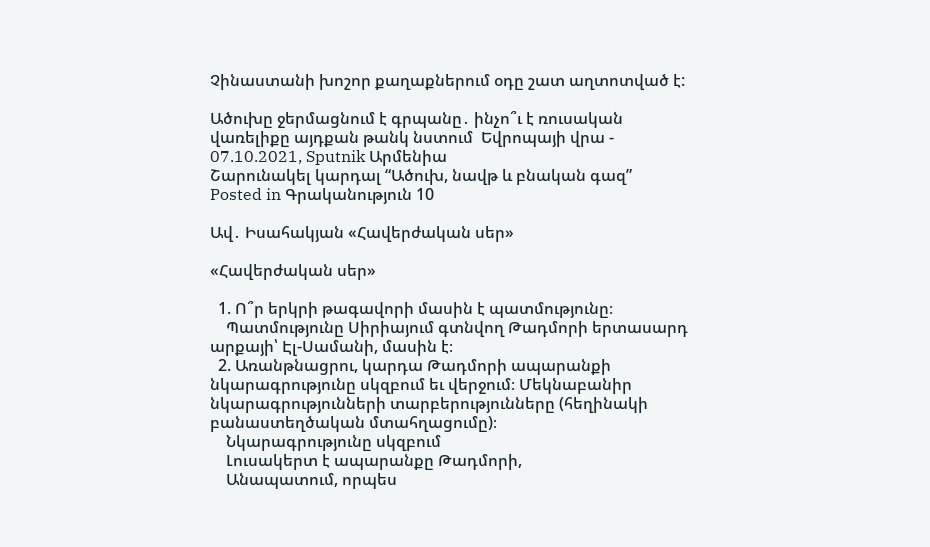Չինաստանի խոշոր քաղաքներում օդը շատ աղտոտված է:

Ածուխը ջերմացնում է գրպանը․ ինչո՞ւ է ռուսական վառելիքը այդքան թանկ նստում  Եվրոպայի վրա - 07.10.2021, Sputnik Արմենիա
Շարունակել կարդալ “Ածուխ, նավթ և բնական գազ”
Posted in Գրականություն 10

Ավ․ Իսահակյան «Հավերժական սեր»

«Հավերժական սեր»

  1. Ո՞ր երկրի թագավորի մասին է պատմությունը։
    Պատմությունը Սիրիայում գտնվող Թադմորի երտասարդ արքայի՝ Էլ-Սամանի, մասին է։
  2. Առանթնացրու, կարդա Թադմորի ապարանքի նկարագրությունը սկզբում եւ վերջում։ Մեկնաբանիր նկարագրությունների տարբերությունները (հեղինակի բանաստեղծական մտահղացումը)։
    Նկարագրությունը սկզբում
    Լուսակերտ է ապարանքը Թադմորի,
    Անապատում, որպես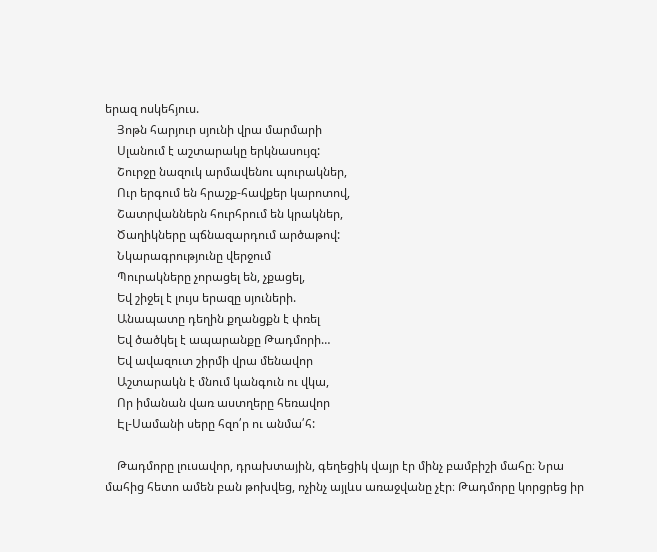երազ ոսկեհյուս.
    Յոթն հարյուր սյունի վրա մարմարի
    Սլանում է աշտարակը երկնասույզ:
    Շուրջը նազուկ արմավենու պուրակներ,
    Ուր երգում են հրաշք-հավքեր կարոտով,
    Շատրվաններն հուրհրում են կրակներ,
    Ծաղիկները պճնազարդում արծաթով:
    Նկարագրությունը վերջում
    Պուրակները չորացել են, չքացել,
    Եվ շիջել է լույս երազը սյուների.
    Անապատը դեղին քղանցքն է փռել
    Եվ ծածկել է ապարանքը Թադմորի…
    Եվ ավազուտ շիրմի վրա մենավոր
    Աշտարակն է մնում կանգուն ու վկա,
    Որ իմանան վառ աստղերը հեռավոր
    Էլ-Սամանի սերը հզո՛ր ու անմա՛հ:

    Թադմորը լուսավոր, դրախտային, գեղեցիկ վայր էր մինչ բամբիշի մահը։ Նրա մահից հետո ամեն բան թոխվեց, ոչինչ այլևս առաջվանը չէր։ Թադմորը կորցրեց իր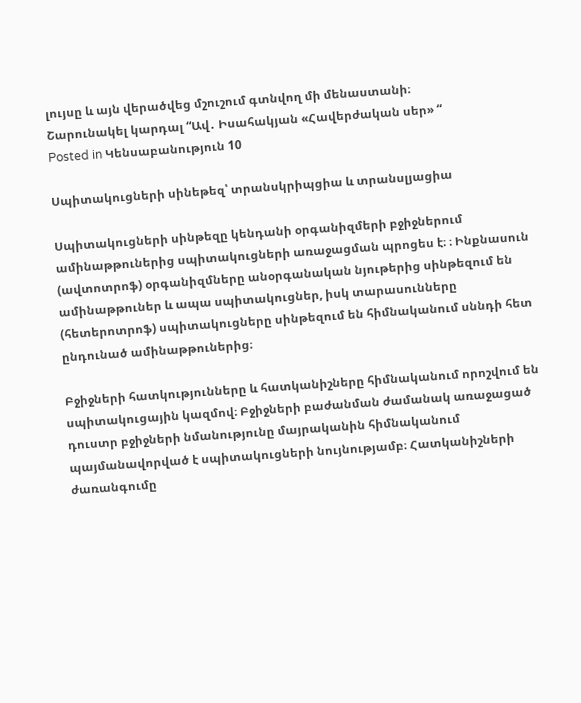լույսը և այն վերածվեց մշուշում գտնվող մի մենաստանի։
Շարունակել կարդալ “Ավ․ Իսահակյան «Հավերժական սեր» “
Posted in Կենսաբանություն 10

Սպիտակուցների սինեթեզ՝ տրանսկրիպցիա և տրանսլյացիա

Սպիտակուցների սինթեզը կենդանի օրգանիզմերի բջիջներում ամինաթթուներից սպիտակուցների առաջացման պրոցես է։ ։ Ինքնասուն (ավտոտրոֆ) օրգանիզմները անօրգանական նյութերից սինթեզում են ամինաթթուներ և ապա սպիտակուցներ, իսկ տարասունները (հետերոտրոֆ) սպիտակուցները սինթեզում են հիմնականում սննդի հետ ընդունած ամինաթթուներից։

Բջիջների հատկությունները և հատկանիշները հիմնականում որոշվում են սպիտակուցային կազմով։ Բջիջների բաժանման ժամանակ առաջացած դուստր բջիջների նմանությունը մայրականին հիմնականում պայմանավորված է սպիտակուցների նույնությամբ։ Հատկանիշների ժառանգումը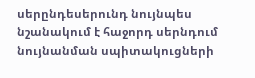սերընդեսերունդ նույնպես նշանակում է հաջորդ սերնդում նույնանման սպիտակուցների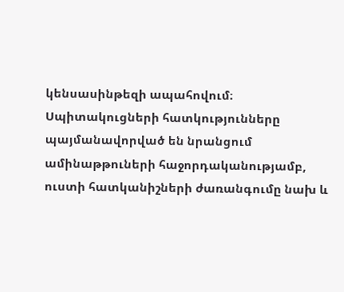կենսասինթեզի ապահովում։ Սպիտակուցների հատկությունները պայմանավորված են նրանցում ամինաթթուների հաջորդականությամբ, ուստի հատկանիշների ժառանգումը նախ և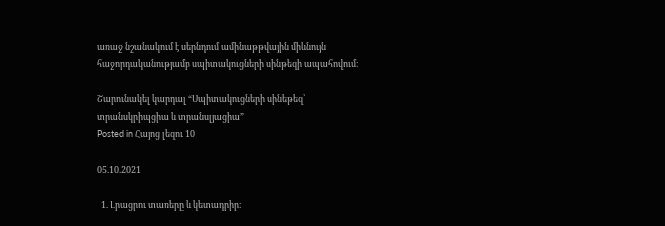առաջ նշանակում է սերնդում ամինաթթվային միևնույն հաջորդականությամբ սպիտակուցների սինթեզի ապահովում։

Շարունակել կարդալ “Սպիտակուցների սինեթեզ՝ տրանսկրիպցիա և տրանսլյացիա”
Posted in Հայոց լեզու 10

05.10.2021

  1. Լրացրու տառերը և կետադրիր։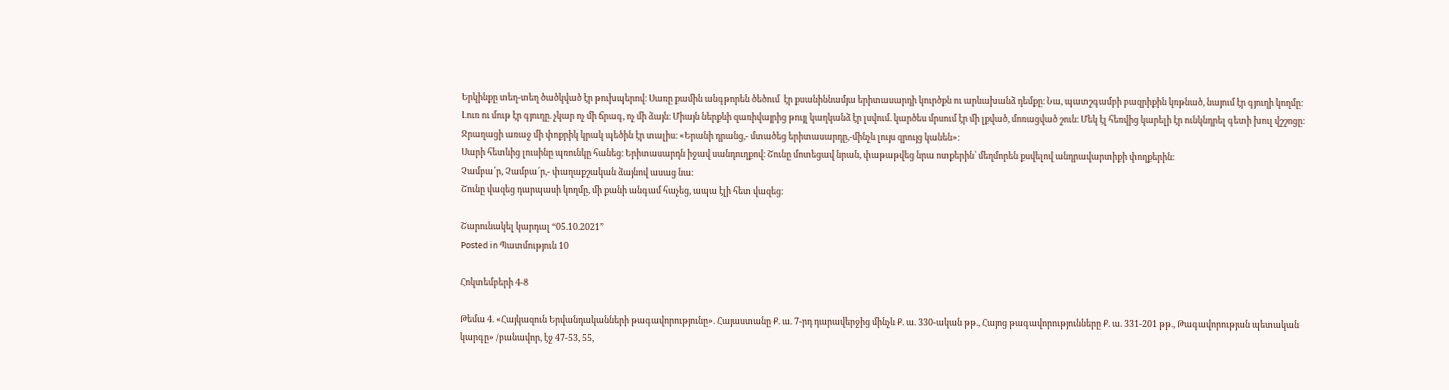Երկինքը տեղ-տեղ ծածկված էր թուխպերով։ Սառը քամին անգթորեն ծեծում  էր քսանիննամյա երիտասարդի կուրծքն ու արևախանձ դեմքը։ Նա, պատշգամբի բազրիքին կռթնած, նայում էր գյուղի կողմը։ Լուռ ու մութ էր գյուղը. չկար ոչ մի ճրագ, ոչ մի ձայն։ Միայն ներքևի զառիվայրից թույլ կաղկանձ էր լսվում. կարծես մրսում էր մի լքված, մոռացված շուն։ Մեկ էլ հեռվից կարելի էր ունկնդրել գետի խուլ վշշոցը։
Ջրաղացի առաջ մի փոքրիկ կրակ պեծին էր տալիս։ «Երանի դրանց,- մտածեց երիտասարդը,-մինչև լույս զրույց կանեն»։
Սարի հետևից լուսինը պռունկը հանեց։ Երիտասարդն իջավ սանդուղքով։ Շունը մոտեցավ նրան, փաթաթվեց նրա ոտքերին՝ մեղմորեն քսվելով անդրավարտիքի փողքերին։
Չամբա՜ր, Չամբա՜ր,- փաղաքշական ձայնով ասաց նա։
Շունը վազեց դարպասի կողմը, մի քանի անգամ հաչեց, ապա էլի հետ վազեց։

Շարունակել կարդալ “05.10.2021”
Posted in Պատմություն 10

Հոկտեմբերի 4-8

Թեմա 4. «Հայկազուն Երվանդականների թագավորությունը». Հայաստանը Ք. ա. 7-րդ դարավերջից մինչև Ք. ա. 330-ական թթ., Հայոց թագավորությունները Ք. ա. 331-201 թթ., Թագավորության պետական կարգը» /բանավոր, էջ 47-53, 55,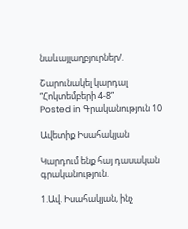նաևայլաղբյուրներ/.

Շարունակել կարդալ “Հոկտեմբերի 4-8”
Posted in Գրականություն 10

Ավետիք Իսահակյան

Կարդում ենք հայ դասական գրականություն.

1.Ավ. Իսահակյան, ինչ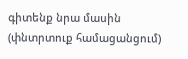գիտենք նրա մասին (փնտրտուք համացանցում)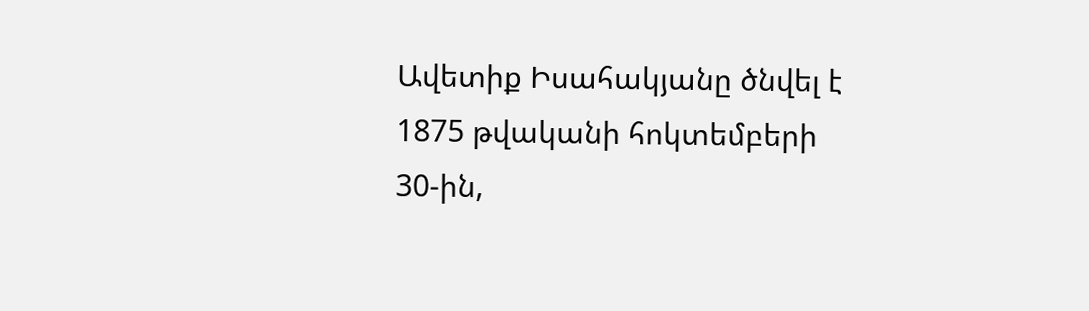Ավետիք Իսահակյանը ծնվել է 1875 թվականի հոկտեմբերի 30-ին,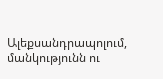Ալեքսանդրապոլում, մանկությունն ու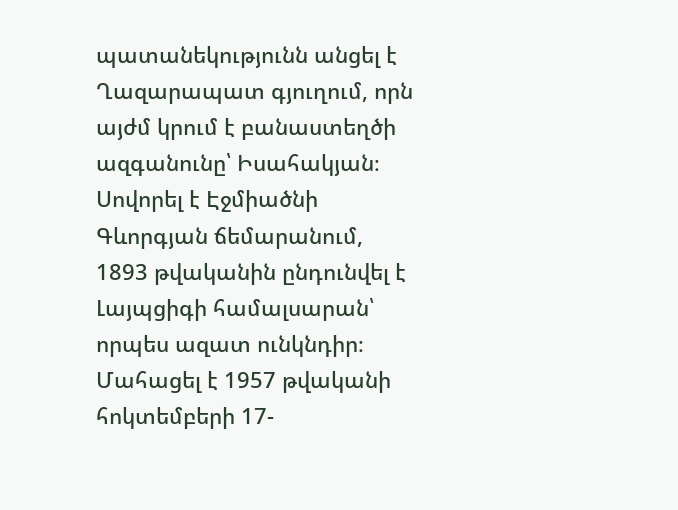պատանեկությունն անցել է Ղազարապատ գյուղում, որն այժմ կրում է բանաստեղծի ազգանունը՝ Իսահակյան։ Սովորել է Էջմիածնի Գևորգյան ճեմարանում, 1893 թվականին ընդունվել է Լայպցիգի համալսարան՝ որպես ազատ ունկնդիր։ Մահացել է 1957 թվականի հոկտեմբերի 17-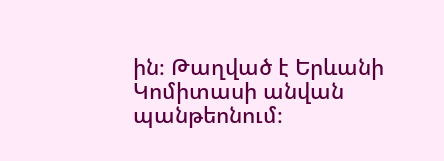ին։ Թաղված է Երևանի Կոմիտասի անվան պանթեոնում։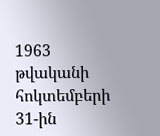1963 թվականի հոկտեմբերի 31-ին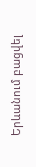Երևանում բացվել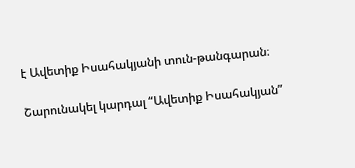է Ավետիք Իսահակյանի տուն-թանգարան։

Շարունակել կարդալ “Ավետիք Իսահակյան”